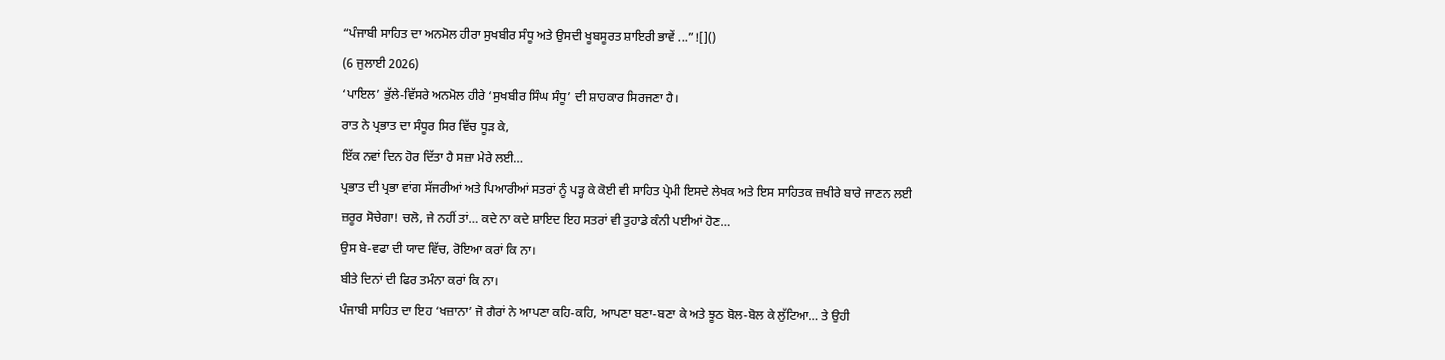“ਪੰਜਾਬੀ ਸਾਹਿਤ ਦਾ ਅਨਮੋਲ ਹੀਰਾ ਸੁਖਬੀਰ ਸੰਧੂ ਅਤੇ ਉਸਦੀ ਖੂਬਸੂਰਤ ਸ਼ਾਇਰੀ ਭਾਵੇਂ ...”![]()
(6 ਜੁਲਾਈ 2026)
‘ਪਾਇਲ’ ਭੁੱਲੇ-ਵਿੱਸਰੇ ਅਨਮੋਲ ਹੀਰੇ ‘ਸੁਖਬੀਰ ਸਿੰਘ ਸੰਧੂ’ ਦੀ ਸ਼ਾਹਕਾਰ ਸਿਰਜਣਾ ਹੈ।
ਰਾਤ ਨੇ ਪ੍ਰਭਾਤ ਦਾ ਸੰਧੂਰ ਸਿਰ ਵਿੱਚ ਧੂੜ ਕੇ,
ਇੱਕ ਨਵਾਂ ਦਿਨ ਹੋਰ ਦਿੱਤਾ ਹੈ ਸਜ਼ਾ ਮੇਰੇ ਲਈ…
ਪ੍ਰਭਾਤ ਦੀ ਪ੍ਰਭਾ ਵਾਂਗ ਸੱਜਰੀਆਂ ਅਤੇ ਪਿਆਰੀਆਂ ਸਤਰਾਂ ਨੂੰ ਪੜ੍ਹ ਕੇ ਕੋਈ ਵੀ ਸਾਹਿਤ ਪ੍ਰੇਮੀ ਇਸਦੇ ਲੇਖਕ ਅਤੇ ਇਸ ਸਾਹਿਤਕ ਜ਼ਖੀਰੇ ਬਾਰੇ ਜਾਣਨ ਲਈ ਜ਼ਰੂਰ ਸੋਚੇਗਾ! ਚਲੋ, ਜੇ ਨਹੀਂ ਤਾਂ… ਕਦੇ ਨਾ ਕਦੇ ਸ਼ਾਇਦ ਇਹ ਸਤਰਾਂ ਵੀ ਤੁਹਾਡੇ ਕੰਨੀ ਪਈਆਂ ਹੋਣ…
ਉਸ ਬੇ-ਵਫਾ ਦੀ ਯਾਦ ਵਿੱਚ, ਰੋਇਆ ਕਰਾਂ ਕਿ ਨਾ।
ਬੀਤੇ ਦਿਨਾਂ ਦੀ ਫਿਰ ਤਮੰਨਾ ਕਰਾਂ ਕਿ ਨਾ।
ਪੰਜਾਬੀ ਸਾਹਿਤ ਦਾ ਇਹ ‘ਖਜ਼ਾਨਾ’ ਜੋ ਗੈਰਾਂ ਨੇ ਆਪਣਾ ਕਹਿ-ਕਹਿ, ਆਪਣਾ ਬਣਾ-ਬਣਾ ਕੇ ਅਤੇ ਝੂਠ ਬੋਲ-ਬੋਲ ਕੇ ਲੁੱਟਿਆ… ਤੇ ਉਹੀ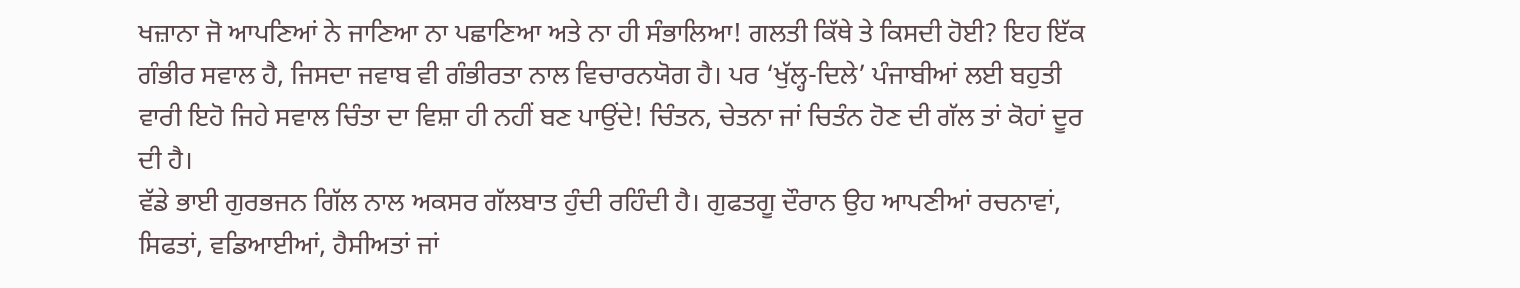ਖਜ਼ਾਨਾ ਜੋ ਆਪਣਿਆਂ ਨੇ ਜਾਣਿਆ ਨਾ ਪਛਾਣਿਆ ਅਤੇ ਨਾ ਹੀ ਸੰਭਾਲਿਆ! ਗਲਤੀ ਕਿੱਥੇ ਤੇ ਕਿਸਦੀ ਹੋਈ? ਇਹ ਇੱਕ ਗੰਭੀਰ ਸਵਾਲ ਹੈ, ਜਿਸਦਾ ਜਵਾਬ ਵੀ ਗੰਭੀਰਤਾ ਨਾਲ ਵਿਚਾਰਨਯੋਗ ਹੈ। ਪਰ ‘ਖੁੱਲ੍ਹ-ਦਿਲੇ’ ਪੰਜਾਬੀਆਂ ਲਈ ਬਹੁਤੀ ਵਾਰੀ ਇਹੋ ਜਿਹੇ ਸਵਾਲ ਚਿੰਤਾ ਦਾ ਵਿਸ਼ਾ ਹੀ ਨਹੀਂ ਬਣ ਪਾਉਂਦੇ! ਚਿੰਤਨ, ਚੇਤਨਾ ਜਾਂ ਚਿਤੰਨ ਹੋਣ ਦੀ ਗੱਲ ਤਾਂ ਕੋਹਾਂ ਦੂਰ ਦੀ ਹੈ।
ਵੱਡੇ ਭਾਈ ਗੁਰਭਜਨ ਗਿੱਲ ਨਾਲ ਅਕਸਰ ਗੱਲਬਾਤ ਹੁੰਦੀ ਰਹਿੰਦੀ ਹੈ। ਗੁਫਤਗੂ ਦੌਰਾਨ ਉਹ ਆਪਣੀਆਂ ਰਚਨਾਵਾਂ, ਸਿਫਤਾਂ, ਵਡਿਆਈਆਂ, ਹੈਸੀਅਤਾਂ ਜਾਂ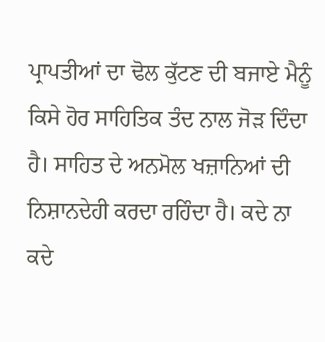ਪ੍ਰਾਪਤੀਆਂ ਦਾ ਢੋਲ ਕੁੱਟਣ ਦੀ ਬਜਾਏ ਮੈਨੂੰ ਕਿਸੇ ਹੋਰ ਸਾਹਿਤਿਕ ਤੰਦ ਨਾਲ ਜੋੜ ਦਿੰਦਾ ਹੈ। ਸਾਹਿਤ ਦੇ ਅਨਮੋਲ ਖਜ਼ਾਨਿਆਂ ਦੀ ਨਿਸ਼ਾਨਦੇਹੀ ਕਰਦਾ ਰਹਿੰਦਾ ਹੈ। ਕਦੇ ਨਾ ਕਦੇ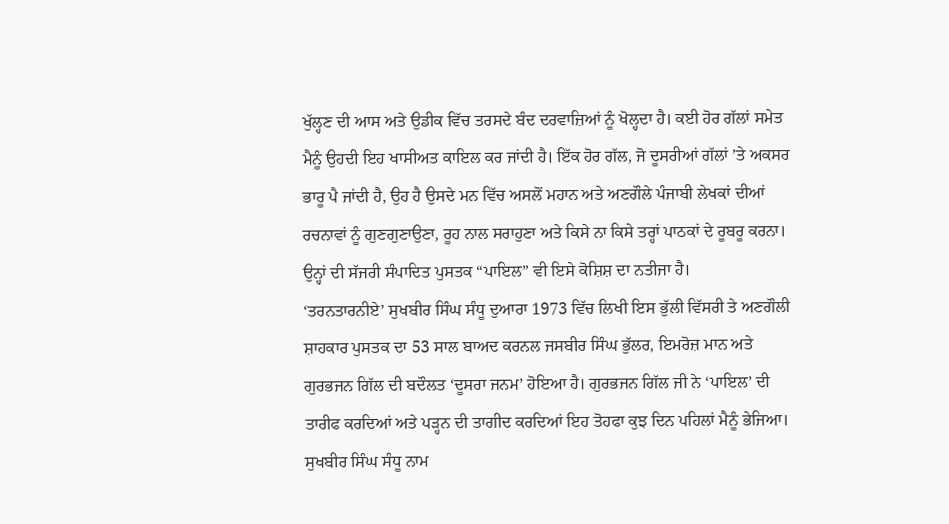ਖੁੱਲ੍ਹਣ ਦੀ ਆਸ ਅਤੇ ਉਡੀਕ ਵਿੱਚ ਤਰਸਦੇ ਬੰਦ ਦਰਵਾਜ਼ਿਆਂ ਨੂੰ ਖੋਲ੍ਹਦਾ ਹੈ। ਕਈ ਹੋਰ ਗੱਲਾਂ ਸਮੇਤ ਮੈਨੂੰ ਉਹਦੀ ਇਹ ਖਾਸੀਅਤ ਕਾਇਲ ਕਰ ਜਾਂਦੀ ਹੈ। ਇੱਕ ਹੋਰ ਗੱਲ, ਜੋ ਦੂਸਰੀਆਂ ਗੱਲਾਂ ’ਤੇ ਅਕਸਰ ਭਾਰੂ ਪੈ ਜਾਂਦੀ ਹੈ, ਉਹ ਹੈ ਉਸਦੇ ਮਨ ਵਿੱਚ ਅਸਲੋਂ ਮਹਾਨ ਅਤੇ ਅਣਗੌਲੇ ਪੰਜਾਬੀ ਲੇਖਕਾਂ ਦੀਆਂ ਰਚਨਾਵਾਂ ਨੂੰ ਗੁਣਗੁਣਾਉਣਾ, ਰੂਹ ਨਾਲ ਸਰਾਹੁਣਾ ਅਤੇ ਕਿਸੇ ਨਾ ਕਿਸੇ ਤਰ੍ਹਾਂ ਪਾਠਕਾਂ ਦੇ ਰੂਬਰੂ ਕਰਨਾ। ਉਨ੍ਹਾਂ ਦੀ ਸੱਜਰੀ ਸੰਪਾਦਿਤ ਪੁਸਤਕ “ਪਾਇਲ” ਵੀ ਇਸੇ ਕੋਸ਼ਿਸ਼ ਦਾ ਨਤੀਜਾ ਹੈ।
‘ਤਰਨਤਾਰਨੀਏ’ ਸੁਖਬੀਰ ਸਿੰਘ ਸੰਧੂ ਦੁਆਰਾ 1973 ਵਿੱਚ ਲਿਖੀ ਇਸ ਭੁੱਲੀ ਵਿੱਸਰੀ ਤੇ ਅਣਗੌਲੀ ਸ਼ਾਹਕਾਰ ਪੁਸਤਕ ਦਾ 53 ਸਾਲ ਬਾਅਦ ਕਰਨਲ ਜਸਬੀਰ ਸਿੰਘ ਭੁੱਲਰ, ਇਮਰੋਜ਼ ਮਾਨ ਅਤੇ ਗੁਰਭਜਨ ਗਿੱਲ ਦੀ ਬਦੌਲਤ ‘ਦੂਸਰਾ ਜਨਮ’ ਹੋਇਆ ਹੈ। ਗੁਰਭਜਨ ਗਿੱਲ ਜੀ ਨੇ ‘ਪਾਇਲ’ ਦੀ ਤਾਰੀਫ ਕਰਦਿਆਂ ਅਤੇ ਪੜ੍ਹਨ ਦੀ ਤਾਗੀਦ ਕਰਦਿਆਂ ਇਹ ਤੋਹਫਾ ਕੁਝ ਦਿਨ ਪਹਿਲਾਂ ਮੈਨੂੰ ਭੇਜਿਆ। ਸੁਖਬੀਰ ਸਿੰਘ ਸੰਧੂ ਨਾਮ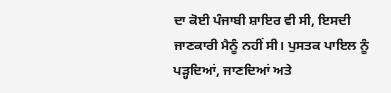ਦਾ ਕੋਈ ਪੰਜਾਬੀ ਸ਼ਾਇਰ ਵੀ ਸੀ, ਇਸਦੀ ਜਾਣਕਾਰੀ ਮੈਨੂੰ ਨਹੀਂ ਸੀ। ਪੁਸਤਕ ਪਾਇਲ ਨੂੰ ਪੜ੍ਹਦਿਆਂ, ਜਾਣਦਿਆਂ ਅਤੇ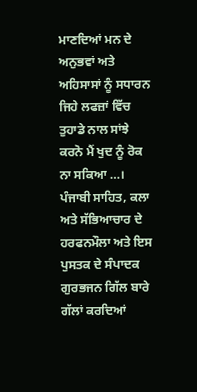ਮਾਣਦਿਆਂ ਮਨ ਦੇ ਅਨੁਭਵਾਂ ਅਤੇ ਅਹਿਸਾਸਾਂ ਨੂੰ ਸਧਾਰਨ ਜਿਹੇ ਲਫਜ਼ਾਂ ਵਿੱਚ ਤੁਹਾਡੇ ਨਾਲ ਸਾਂਝੇ ਕਰਨੋ ਮੈਂ ਖੁਦ ਨੂੰ ਰੋਕ ਨਾ ਸਕਿਆ …।
ਪੰਜਾਬੀ ਸਾਹਿਤ, ਕਲਾ ਅਤੇ ਸੱਭਿਆਚਾਰ ਦੇ ਹਰਫਨਮੌਲਾ ਅਤੇ ਇਸ ਪੁਸਤਕ ਦੇ ਸੰਪਾਦਕ ਗੁਰਭਜਨ ਗਿੱਲ ਬਾਰੇ ਗੱਲਾਂ ਕਰਦਿਆਂ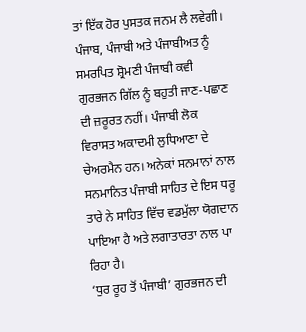ਤਾਂ ਇੱਕ ਹੋਰ ਪੁਸਤਕ ਜਨਮ ਲੈ ਲਵੇਗੀ। ਪੰਜਾਬ, ਪੰਜਾਬੀ ਅਤੇ ਪੰਜਾਬੀਅਤ ਨੂੰ ਸਮਰਪਿਤ ਸ਼੍ਰੋਮਣੀ ਪੰਜਾਬੀ ਕਵੀ ਗੁਰਭਜਨ ਗਿੱਲ ਨੂੰ ਬਹੁਤੀ ਜਾਣ-ਪਛਾਣ ਦੀ ਜ਼ਰੂਰਤ ਨਹੀਂ। ਪੰਜਾਬੀ ਲੋਕ ਵਿਰਾਸਤ ਅਕਾਦਮੀ ਲੁਧਿਆਣਾ ਦੇ ਚੇਅਰਮੈਨ ਹਨ। ਅਨੇਕਾਂ ਸਨਮਾਨਾਂ ਨਾਲ ਸਨਮਾਨਿਤ ਪੰਜਾਬੀ ਸਾਹਿਤ ਦੇ ਇਸ ਧਰੂ ਤਾਰੇ ਨੇ ਸਾਹਿਤ ਵਿੱਚ ਵਡਮੁੱਲਾ ਯੋਗਦਾਨ ਪਾਇਆ ਹੈ ਅਤੇ ਲਗਾਤਾਰਤਾ ਨਾਲ ਪਾ ਰਿਹਾ ਹੈ।
‘ਧੁਰ ਰੂਹ ਤੋਂ ਪੰਜਾਬੀ’ ਗੁਰਭਜਨ ਦੀ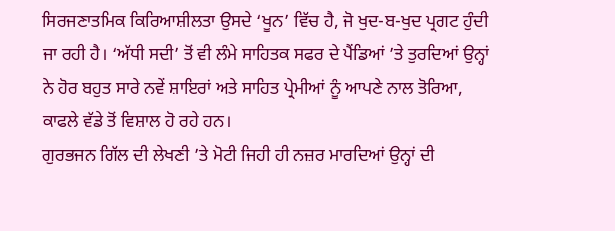ਸਿਰਜਣਾਤਮਿਕ ਕਿਰਿਆਸ਼ੀਲਤਾ ਉਸਦੇ ‘ਖੂਨ’ ਵਿੱਚ ਹੈ, ਜੋ ਖੁਦ-ਬ-ਖੁਦ ਪ੍ਰਗਟ ਹੁੰਦੀ ਜਾ ਰਹੀ ਹੈ। ‘ਅੱਧੀ ਸਦੀ’ ਤੋਂ ਵੀ ਲੰਮੇ ਸਾਹਿਤਕ ਸਫਰ ਦੇ ਪੈਂਡਿਆਂ ’ਤੇ ਤੁਰਦਿਆਂ ਉਨ੍ਹਾਂ ਨੇ ਹੋਰ ਬਹੁਤ ਸਾਰੇ ਨਵੇਂ ਸ਼ਾਇਰਾਂ ਅਤੇ ਸਾਹਿਤ ਪ੍ਰੇਮੀਆਂ ਨੂੰ ਆਪਣੇ ਨਾਲ ਤੋਰਿਆ, ਕਾਫਲੇ ਵੱਡੇ ਤੋਂ ਵਿਸ਼ਾਲ ਹੋ ਰਹੇ ਹਨ।
ਗੁਰਭਜਨ ਗਿੱਲ ਦੀ ਲੇਖਣੀ ’ਤੇ ਮੋਟੀ ਜਿਹੀ ਹੀ ਨਜ਼ਰ ਮਾਰਦਿਆਂ ਉਨ੍ਹਾਂ ਦੀ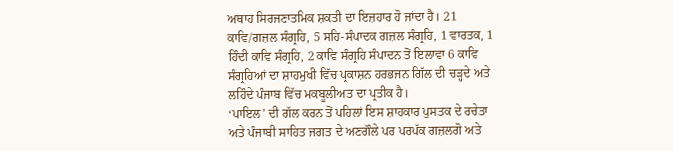ਅਥਾਹ ਸਿਰਜਣਾਤਮਿਕ ਸ਼ਕਤੀ ਦਾ ਇਜ਼ਹਾਰ ਹੋ ਜਾਂਦਾ ਹੈ। 21 ਕਾਵਿ/ਗਜ਼ਲ ਸੰਗ੍ਰਹਿ, 5 ਸਹਿ-ਸੰਪਾਦਕ ਗਜ਼ਲ ਸੰਗ੍ਰਹਿ, 1 ਵਾਰਤਕ, 1 ਹਿੰਦੀ ਕਾਵਿ ਸੰਗ੍ਰਹਿ, 2 ਕਾਵਿ ਸੰਗ੍ਰਹਿ ਸੰਪਾਦਨ ਤੋਂ ਇਲਾਵਾ 6 ਕਾਵਿ ਸੰਗ੍ਰਹਿਆਂ ਦਾ ਸ਼ਾਹਮੁਖੀ ਵਿੱਚ ਪ੍ਰਕਾਸ਼ਨ ਹਰਭਜਨ ਗਿੱਲ ਦੀ ਚੜ੍ਹਦੇ ਅਤੇ ਲਹਿੰਦੇ ਪੰਜਾਬ ਵਿੱਚ ਮਕਬੂਲੀਅਤ ਦਾ ਪ੍ਰਤੀਕ ਹੈ।
‘ਪਾਇਲ’ ਦੀ ਗੱਲ ਕਰਨ ਤੋਂ ਪਹਿਲਾਂ ਇਸ ਸ਼ਾਹਕਾਰ ਪੁਸਤਕ ਦੇ ਰਚੇਤਾ ਅਤੇ ਪੰਜਾਬੀ ਸਾਹਿਤ ਜਗਤ ਦੇ ਅਣਗੌਲੇ ਪਰ ਪਰਪੱਕ ਗਜ਼ਲਗੋ ਅਤੇ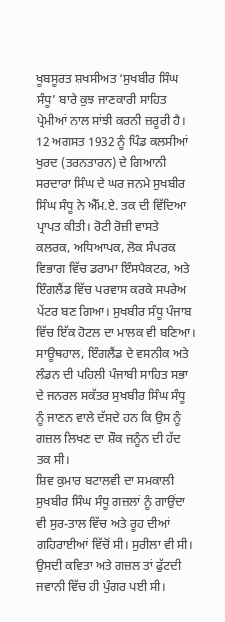ਖੂਬਸੂਰਤ ਸ਼ਖਸੀਅਤ ‘ਸੁਖਬੀਰ ਸਿੰਘ ਸੰਧੂ’ ਬਾਰੇ ਕੁਝ ਜਾਣਕਾਰੀ ਸਾਹਿਤ ਪ੍ਰੇਮੀਆਂ ਨਾਲ ਸਾਂਝੀ ਕਰਨੀ ਜ਼ਰੂਰੀ ਹੈ। 12 ਅਗਸਤ 1932 ਨੂੰ ਪਿੰਡ ਕਲਸੀਆਂ ਖੁਰਦ (ਤਰਨਤਾਰਨ) ਦੇ ਗਿਆਨੀ ਸਰਦਾਰਾ ਸਿੰਘ ਦੇ ਘਰ ਜਨਮੇ ਸੁਖਬੀਰ ਸਿੰਘ ਸੰਧੂ ਨੇ ਐੱਮ.ਏ. ਤਕ ਦੀ ਵਿੱਦਿਆ ਪ੍ਰਾਪਤ ਕੀਤੀ। ਰੋਟੀ ਰੋਜ਼ੀ ਵਾਸਤੇ ਕਲਰਕ, ਅਧਿਆਪਕ, ਲੋਕ ਸੰਪਰਕ ਵਿਭਾਗ ਵਿੱਚ ਡਰਾਮਾ ਇੰਸਪੈਕਟਰ, ਅਤੇ ਇੰਗਲੈਂਡ ਵਿੱਚ ਪਰਵਾਸ ਕਰਕੇ ਸਪਰੇਅ ਪੇਂਟਰ ਬਣ ਗਿਆ। ਸੁਖਬੀਰ ਸੰਧੂ ਪੰਜਾਬ ਵਿੱਚ ਇੱਕ ਹੋਟਲ ਦਾ ਮਾਲਕ ਵੀ ਬਣਿਆ।
ਸਾਊਥਹਾਲ, ਇੰਗਲੈਂਡ ਦੇ ਵਸਨੀਕ ਅਤੇ ਲੰਡਨ ਦੀ ਪਹਿਲੀ ਪੰਜਾਬੀ ਸਾਹਿਤ ਸਭਾ ਦੇ ਜਨਰਲ ਸਕੱਤਰ ਸੁਖਬੀਰ ਸਿੰਘ ਸੰਧੂ ਨੂੰ ਜਾਣਨ ਵਾਲੇ ਦੱਸਦੇ ਹਨ ਕਿ ਉਸ ਨੂੰ ਗਜ਼ਲ ਲਿਖਣ ਦਾ ਸ਼ੌਕ ਜਨੂੰਨ ਦੀ ਹੱਦ ਤਕ ਸੀ।
ਸ਼ਿਵ ਕੁਮਾਰ ਬਟਾਲਵੀ ਦਾ ਸਮਕਾਲੀ ਸੁਖਬੀਰ ਸਿੰਘ ਸੰਧੂ ਗਜ਼ਲਾਂ ਨੂੰ ਗਾਉਂਦਾ ਵੀ ਸੁਰ-ਤਾਲ ਵਿੱਚ ਅਤੇ ਰੂਹ ਦੀਆਂ ਗਹਿਰਾਈਆਂ ਵਿੱਚੋਂ ਸੀ। ਸੁਰੀਲਾ ਵੀ ਸੀ। ਉਸਦੀ ਕਵਿਤਾ ਅਤੇ ਗਜ਼ਲ ਤਾਂ ਫੁੱਟਦੀ ਜਵਾਨੀ ਵਿੱਚ ਹੀ ਪੁੰਗਰ ਪਈ ਸੀ।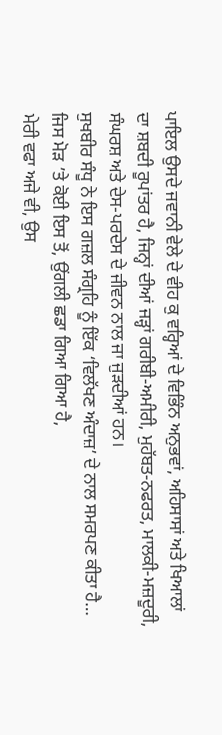ਪਾਇਲ ਉਸਦੇ ਜਵਾਨੀ ਵੇਲੇ ਦੇ ਵੀਹ ਕੁ ਵਰ੍ਹਿਆਂ ਦੇ ਵਿਭਿੰਨ ਅਨੁਭਵਾਂ, ਅਹਿਸਾਸਾਂ ਅਤੇ ਖਿਆਲਾਂ ਦਾ ਸ਼ਬਦੀ ਰੂਪਾਂਤਰ ਹੈ, ਜਿਨ੍ਹਾਂ ਦੀਆਂ ਜੜ੍ਹਾਂ ਗਰੀਬੀ-ਅਮੀਰੀ, ਮੁਹੱਬਤ-ਨਫਰਤ, ਮਾਲਕੀ-ਮਜ਼ਦੂਰੀ, ਸੰਘਰਸ਼ ਅਤੇ ਦੇਸ-ਪਰਦੇਸ ਦੇ ਜੀਵਨ ਨਾਲ ਜਾ ਜੁੜਦੀਆਂ ਹਨ।
ਸੁਖਬੀਰ ਸੰਧੂ ਨੇ ਇਸ ਗਜ਼ਲ ਸੰਗ੍ਰਹਿ ਨੂੰ ਇੱਕ ‘ਵਿਲੱਖਣ ਅੰਦਾਜ਼’ ਦੇ ਨਾਲ ਸਮਰਪਣ ਕੀਤਾ ਹੈ…
ਜਿਸ ਮੋੜ ’ਤੇ ਕੋਈ ਇਸ ਤੋਂ, ਉਂਗਲੀ ਛਡਾ ਗਿਆ ਗਿਆ ਹੈ,
ਮੇਰੀ ਵਫਾ ਅਜੇ ਵੀ, ਉਸ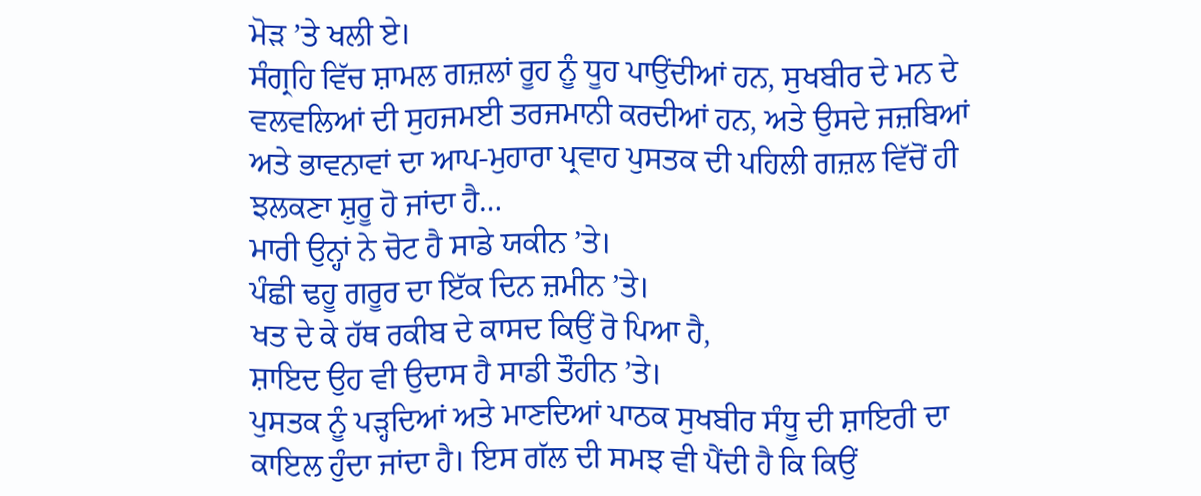ਮੋੜ ’ਤੇ ਖਲੀ ਏ।
ਸੰਗ੍ਰਹਿ ਵਿੱਚ ਸ਼ਾਮਲ ਗਜ਼ਲਾਂ ਰੂਹ ਨੂੰ ਧੂਹ ਪਾਉਂਦੀਆਂ ਹਨ, ਸੁਖਬੀਰ ਦੇ ਮਨ ਦੇ ਵਲਵਲਿਆਂ ਦੀ ਸੁਹਜਮਈ ਤਰਜਮਾਨੀ ਕਰਦੀਆਂ ਹਨ, ਅਤੇ ਉਸਦੇ ਜਜ਼ਬਿਆਂ ਅਤੇ ਭਾਵਨਾਵਾਂ ਦਾ ਆਪ-ਮੁਹਾਰਾ ਪ੍ਰਵਾਹ ਪੁਸਤਕ ਦੀ ਪਹਿਲੀ ਗਜ਼ਲ ਵਿੱਚੋਂ ਹੀ ਝਲਕਣਾ ਸ਼ੁਰੂ ਹੋ ਜਾਂਦਾ ਹੈ…
ਮਾਰੀ ਉਨ੍ਹਾਂ ਨੇ ਚੋਟ ਹੈ ਸਾਡੇ ਯਕੀਨ ’ਤੇ।
ਪੰਛੀ ਢਹੂ ਗਰੂਰ ਦਾ ਇੱਕ ਦਿਨ ਜ਼ਮੀਨ ’ਤੇ।
ਖਤ ਦੇ ਕੇ ਹੱਥ ਰਕੀਬ ਦੇ ਕਾਸਦ ਕਿਉਂ ਰੋ ਪਿਆ ਹੈ,
ਸ਼ਾਇਦ ਉਹ ਵੀ ਉਦਾਸ ਹੈ ਸਾਡੀ ਤੌਹੀਨ ’ਤੇ।
ਪੁਸਤਕ ਨੂੰ ਪੜ੍ਹਦਿਆਂ ਅਤੇ ਮਾਣਦਿਆਂ ਪਾਠਕ ਸੁਖਬੀਰ ਸੰਧੂ ਦੀ ਸ਼ਾਇਰੀ ਦਾ ਕਾਇਲ ਹੁੰਦਾ ਜਾਂਦਾ ਹੈ। ਇਸ ਗੱਲ ਦੀ ਸਮਝ ਵੀ ਪੈਂਦੀ ਹੈ ਕਿ ਕਿਉਂ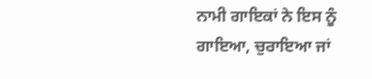ਨਾਮੀ ਗਾਇਕਾਂ ਨੇ ਇਸ ਨੂੰ ਗਾਇਆ, ਚੁਰਾਇਆ ਜਾਂ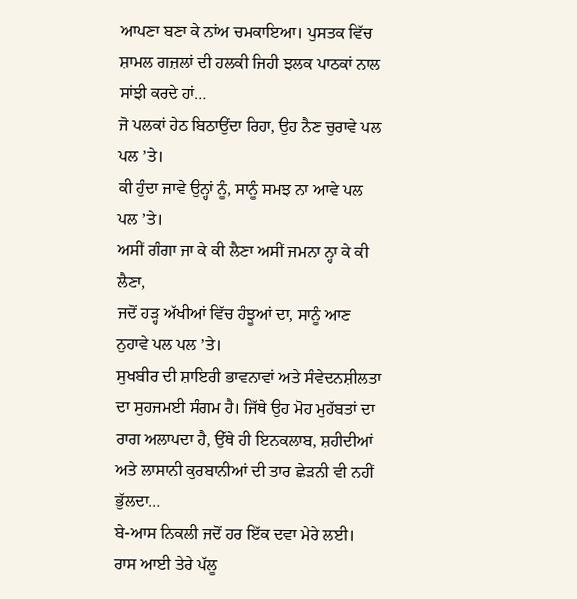ਆਪਣਾ ਬਣਾ ਕੇ ਨਾਂਅ ਚਮਕਾਇਆ। ਪੁਸਤਕ ਵਿੱਚ ਸ਼ਾਮਲ ਗਜ਼ਲਾਂ ਦੀ ਹਲਕੀ ਜਿਹੀ ਝਲਕ ਪਾਠਕਾਂ ਨਾਲ ਸਾਂਝੀ ਕਰਦੇ ਹਾਂ…
ਜੋ ਪਲਕਾਂ ਹੇਠ ਬਿਠਾਉਂਦਾ ਰਿਹਾ, ਉਹ ਨੈਣ ਚੁਰਾਵੇ ਪਲ ਪਲ ’ਤੇ।
ਕੀ ਹੁੰਦਾ ਜਾਵੇ ਉਨ੍ਹਾਂ ਨੂੰ, ਸਾਨੂੰ ਸਮਝ ਨਾ ਆਵੇ ਪਲ ਪਲ ’ਤੇ।
ਅਸੀਂ ਗੰਗਾ ਜਾ ਕੇ ਕੀ ਲੈਣਾ ਅਸੀਂ ਜਮਨਾ ਨ੍ਹਾ ਕੇ ਕੀ ਲੈਣਾ,
ਜਦੋਂ ਹੜ੍ਹ ਅੱਖੀਆਂ ਵਿੱਚ ਹੰਝੂਆਂ ਦਾ, ਸਾਨੂੰ ਆਣ ਨੁਹਾਵੇ ਪਲ ਪਲ ’ਤੇ।
ਸੁਖਬੀਰ ਦੀ ਸ਼ਾਇਰੀ ਭਾਵਨਾਵਾਂ ਅਤੇ ਸੰਵੇਦਨਸ਼ੀਲਤਾ ਦਾ ਸੁਹਜਮਈ ਸੰਗਮ ਹੈ। ਜਿੱਥੇ ਉਹ ਮੋਹ ਮੁਹੱਬਤਾਂ ਦਾ ਰਾਗ ਅਲਾਪਦਾ ਹੈ, ਉੱਥੇ ਹੀ ਇਨਕਲਾਬ, ਸ਼ਹੀਦੀਆਂ ਅਤੇ ਲਾਸਾਨੀ ਕੁਰਬਾਨੀਆਂ ਦੀ ਤਾਰ ਛੇੜਨੀ ਵੀ ਨਹੀਂ ਭੁੱਲਦਾ…
ਬੇ-ਆਸ ਨਿਕਲੀ ਜਦੋਂ ਹਰ ਇੱਕ ਦਵਾ ਮੇਰੇ ਲਈ।
ਰਾਸ ਆਈ ਤੇਰੇ ਪੱਲੂ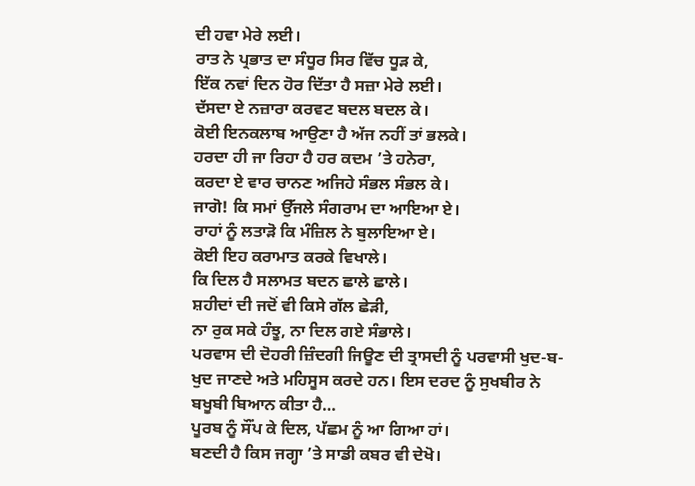ਦੀ ਹਵਾ ਮੇਰੇ ਲਈ।
ਰਾਤ ਨੇ ਪ੍ਰਭਾਤ ਦਾ ਸੰਧੂਰ ਸਿਰ ਵਿੱਚ ਧੂੜ ਕੇ,
ਇੱਕ ਨਵਾਂ ਦਿਨ ਹੋਰ ਦਿੱਤਾ ਹੈ ਸਜ਼ਾ ਮੇਰੇ ਲਈ।
ਦੱਸਦਾ ਏ ਨਜ਼ਾਰਾ ਕਰਵਟ ਬਦਲ ਬਦਲ ਕੇ।
ਕੋਈ ਇਨਕਲਾਬ ਆਉਣਾ ਹੈ ਅੱਜ ਨਹੀਂ ਤਾਂ ਭਲਕੇ।
ਹਰਦਾ ਹੀ ਜਾ ਰਿਹਾ ਹੈ ਹਰ ਕਦਮ ’ਤੇ ਹਨੇਰਾ,
ਕਰਦਾ ਏ ਵਾਰ ਚਾਨਣ ਅਜਿਹੇ ਸੰਭਲ ਸੰਭਲ ਕੇ।
ਜਾਗੋ! ਕਿ ਸਮਾਂ ਉੱਜਲੇ ਸੰਗਰਾਮ ਦਾ ਆਇਆ ਏ।
ਰਾਹਾਂ ਨੂੰ ਲਤਾੜੋ ਕਿ ਮੰਜ਼ਿਲ ਨੇ ਬੁਲਾਇਆ ਏ।
ਕੋਈ ਇਹ ਕਰਾਮਾਤ ਕਰਕੇ ਵਿਖਾਲੇ।
ਕਿ ਦਿਲ ਹੈ ਸਲਾਮਤ ਬਦਨ ਛਾਲੇ ਛਾਲੇ।
ਸ਼ਹੀਦਾਂ ਦੀ ਜਦੋਂ ਵੀ ਕਿਸੇ ਗੱਲ ਛੇੜੀ,
ਨਾ ਰੁਕ ਸਕੇ ਹੰਝੂ, ਨਾ ਦਿਲ ਗਏ ਸੰਭਾਲੇ।
ਪਰਵਾਸ ਦੀ ਦੋਹਰੀ ਜ਼ਿੰਦਗੀ ਜਿਊਣ ਦੀ ਤ੍ਰਾਸਦੀ ਨੂੰ ਪਰਵਾਸੀ ਖੁਦ-ਬ-ਖੁਦ ਜਾਣਦੇ ਅਤੇ ਮਹਿਸੂਸ ਕਰਦੇ ਹਨ। ਇਸ ਦਰਦ ਨੂੰ ਸੁਖਬੀਰ ਨੇ ਬਖੂਬੀ ਬਿਆਨ ਕੀਤਾ ਹੈ…
ਪੂਰਬ ਨੂੰ ਸੌਂਪ ਕੇ ਦਿਲ, ਪੱਛਮ ਨੂੰ ਆ ਗਿਆ ਹਾਂ।
ਬਣਦੀ ਹੈ ਕਿਸ ਜਗ੍ਹਾ ’ਤੇ ਸਾਡੀ ਕਬਰ ਵੀ ਦੇਖੋ।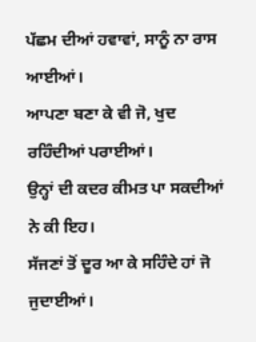ਪੱਛਮ ਦੀਆਂ ਹਵਾਵਾਂ, ਸਾਨੂੰ ਨਾ ਰਾਸ ਆਈਆਂ।
ਆਪਣਾ ਬਣਾ ਕੇ ਵੀ ਜੋ, ਖੁਦ ਰਹਿੰਦੀਆਂ ਪਰਾਈਆਂ।
ਉਨ੍ਹਾਂ ਦੀ ਕਦਰ ਕੀਮਤ ਪਾ ਸਕਦੀਆਂ ਨੇ ਕੀ ਇਹ।
ਸੱਜਣਾਂ ਤੋਂ ਦੂਰ ਆ ਕੇ ਸਹਿੰਦੇ ਹਾਂ ਜੋ ਜੁਦਾਈਆਂ।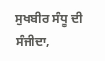ਸੁਖਬੀਰ ਸੰਧੂ ਦੀ ਸੰਜੀਦਾ,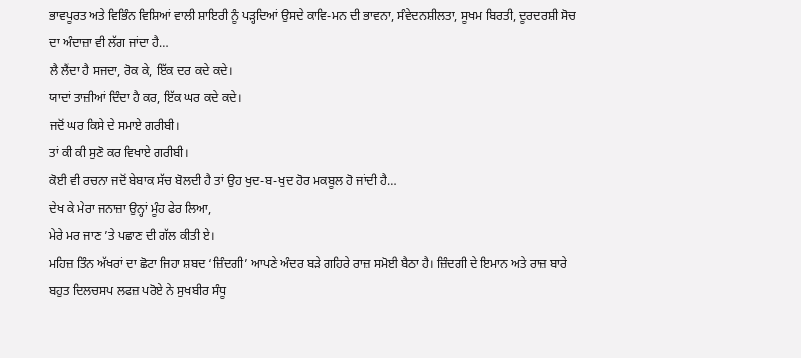ਭਾਵਪੂਰਤ ਅਤੇ ਵਿਭਿੰਨ ਵਿਸ਼ਿਆਂ ਵਾਲੀ ਸ਼ਾਇਰੀ ਨੂੰ ਪੜ੍ਹਦਿਆਂ ਉਸਦੇ ਕਾਵਿ-ਮਨ ਦੀ ਭਾਵਨਾ, ਸੰਵੇਦਨਸ਼ੀਲਤਾ, ਸੂਖਮ ਬਿਰਤੀ, ਦੂਰਦਰਸ਼ੀ ਸੋਚ ਦਾ ਅੰਦਾਜ਼ਾ ਵੀ ਲੱਗ ਜਾਂਦਾ ਹੈ…
ਲੈ ਲੈਂਦਾ ਹੈ ਸਜਦਾ, ਰੋਕ ਕੇ, ਇੱਕ ਦਰ ਕਦੇ ਕਦੇ।
ਯਾਦਾਂ ਤਾਜ਼ੀਆਂ ਦਿੰਦਾ ਹੈ ਕਰ, ਇੱਕ ਘਰ ਕਦੇ ਕਦੇ।
ਜਦੋਂ ਘਰ ਕਿਸੇ ਦੇ ਸਮਾਏ ਗਰੀਬੀ।
ਤਾਂ ਕੀ ਕੀ ਸੁਣੋ ਕਰ ਵਿਖਾਏ ਗਰੀਬੀ।
ਕੋਈ ਵੀ ਰਚਨਾ ਜਦੋਂ ਬੇਬਾਕ ਸੱਚ ਬੋਲਦੀ ਹੈ ਤਾਂ ਉਹ ਖੁਦ-ਬ-ਖੁਦ ਹੋਰ ਮਕਬੂਲ ਹੋ ਜਾਂਦੀ ਹੈ…
ਦੇਖ ਕੇ ਮੇਰਾ ਜਨਾਜ਼ਾ ਉਨ੍ਹਾਂ ਮੂੰਹ ਫੇਰ ਲਿਆ,
ਮੇਰੇ ਮਰ ਜਾਣ ’ਤੇ ਪਛਾਣ ਦੀ ਗੱਲ ਕੀਤੀ ਏ।
ਮਹਿਜ਼ ਤਿੰਨ ਅੱਖਰਾਂ ਦਾ ਛੋਟਾ ਜਿਹਾ ਸ਼ਬਦ ‘ਜ਼ਿੰਦਗੀ’ ਆਪਣੇ ਅੰਦਰ ਬੜੇ ਗਹਿਰੇ ਰਾਜ਼ ਸਮੋਈ ਬੈਠਾ ਹੈ। ਜ਼ਿੰਦਗੀ ਦੇ ਇਮਾਨ ਅਤੇ ਰਾਜ਼ ਬਾਰੇ ਬਹੁਤ ਦਿਲਚਸਪ ਲਫਜ਼ ਪਰੋਏ ਨੇ ਸੁਖਬੀਰ ਸੰਧੂ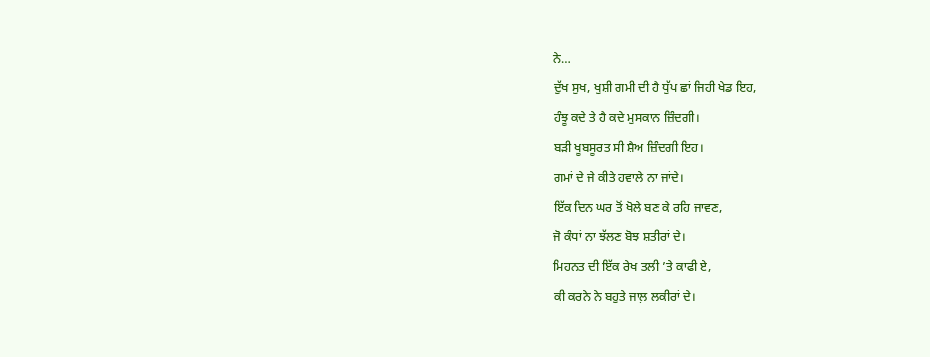ਨੇ…
ਦੁੱਖ ਸੁਖ, ਖੁਸ਼ੀ ਗਮੀ ਦੀ ਹੈ ਧੁੱਪ ਛਾਂ ਜਿਹੀ ਖੇਡ ਇਹ,
ਹੰਝੂ ਕਦੇ ਤੇ ਹੈ ਕਦੇ ਮੁਸਕਾਨ ਜ਼ਿੰਦਗੀ।
ਬੜੀ ਖੂਬਸੂਰਤ ਸੀ ਸ਼ੈਅ ਜ਼ਿੰਦਗੀ ਇਹ।
ਗਮਾਂ ਦੇ ਜੇ ਕੀਤੇ ਹਵਾਲੇ ਨਾ ਜਾਂਦੇ।
ਇੱਕ ਦਿਨ ਘਰ ਤੋਂ ਖੋਲੇ ਬਣ ਕੇ ਰਹਿ ਜਾਵਣ,
ਜੋ ਕੰਧਾਂ ਨਾ ਝੱਲਣ ਬੋਝ ਸ਼ਤੀਰਾਂ ਦੇ।
ਮਿਹਨਤ ਦੀ ਇੱਕ ਰੇਖ ਤਲੀ ’ਤੇ ਕਾਫੀ ਏ,
ਕੀ ਕਰਨੇ ਨੇ ਬਹੁਤੇ ਜਾਲ਼ ਲਕੀਰਾਂ ਦੇ।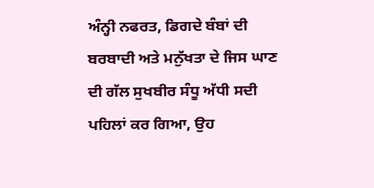ਅੰਨ੍ਹੀ ਨਫਰਤ, ਡਿਗਦੇ ਬੰਬਾਂ ਦੀ ਬਰਬਾਦੀ ਅਤੇ ਮਨੁੱਖਤਾ ਦੇ ਜਿਸ ਘਾਣ ਦੀ ਗੱਲ ਸੁਖਬੀਰ ਸੰਧੂ ਅੱਧੀ ਸਦੀ ਪਹਿਲਾਂ ਕਰ ਗਿਆ, ਉਹ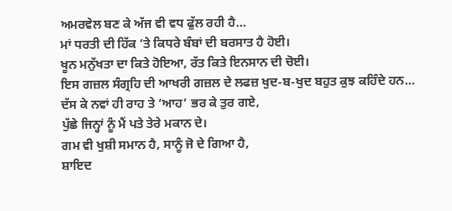ਅਮਰਵੇਲ ਬਣ ਕੇ ਅੱਜ ਵੀ ਵਧ ਫੁੱਲ ਰਹੀ ਹੈ…
ਮਾਂ ਧਰਤੀ ਦੀ ਹਿੱਕ ’ਤੇ ਕਿਧਰੇ ਬੰਬਾਂ ਦੀ ਬਰਸਾਤ ਹੈ ਹੋਈ।
ਖੂਨ ਮਨੁੱਖਤਾ ਦਾ ਕਿਤੇ ਹੋਇਆ, ਰੱਤ ਕਿਤੇ ਇਨਸਾਨ ਦੀ ਚੋਈ।
ਇਸ ਗਜ਼ਲ ਸੰਗ੍ਰਹਿ ਦੀ ਆਖਰੀ ਗਜ਼ਲ ਦੇ ਲਫਜ਼ ਖੁਦ-ਬ-ਖੁਦ ਬਹੁਤ ਕੁਝ ਕਹਿੰਦੇ ਹਨ…
ਦੱਸ ਕੇ ਨਵਾਂ ਹੀ ਰਾਹ ਤੇ ‘ਆਹ’ ਭਰ ਕੇ ਤੁਰ ਗਏ,
ਪੁੱਛੇ ਜਿਨ੍ਹਾਂ ਨੂੰ ਮੈਂ ਪਤੇ ਤੇਰੇ ਮਕਾਨ ਦੇ।
ਗਮ ਵੀ ਖੁਸ਼ੀ ਸਮਾਨ ਹੈ, ਸਾਨੂੰ ਜੋ ਦੇ ਗਿਆ ਹੈ,
ਸ਼ਾਇਦ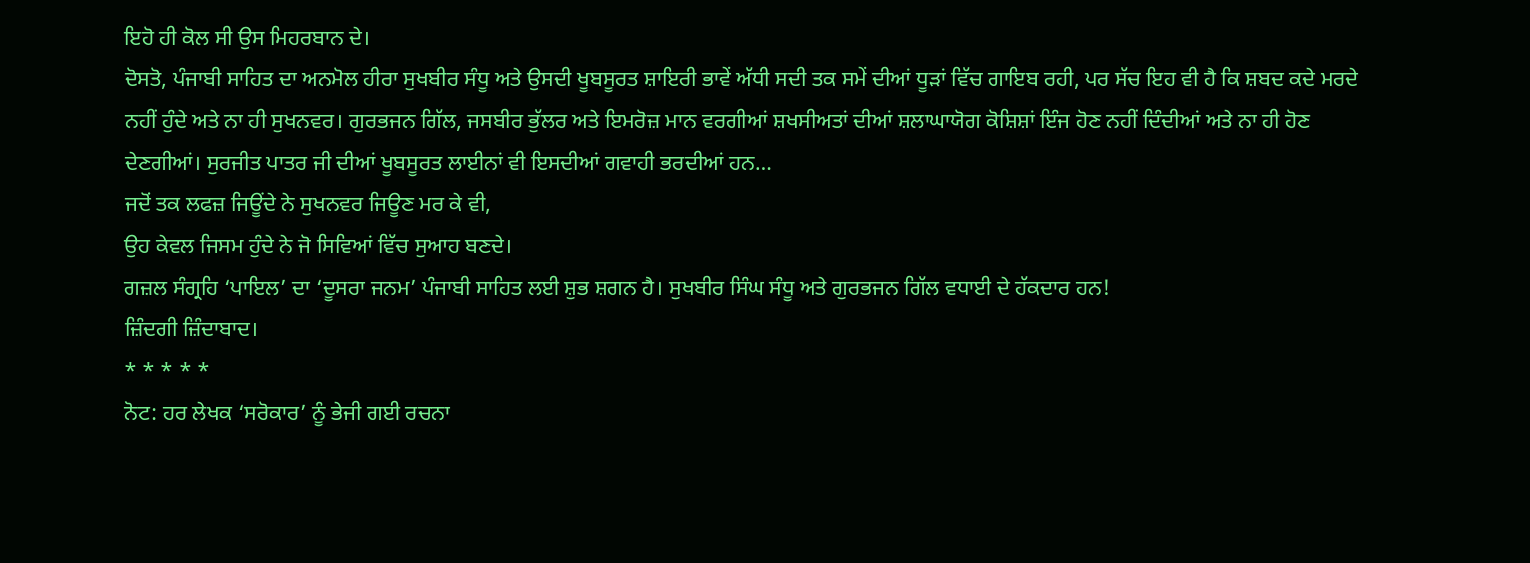ਇਹੋ ਹੀ ਕੋਲ ਸੀ ਉਸ ਮਿਹਰਬਾਨ ਦੇ।
ਦੋਸਤੋ, ਪੰਜਾਬੀ ਸਾਹਿਤ ਦਾ ਅਨਮੋਲ ਹੀਰਾ ਸੁਖਬੀਰ ਸੰਧੂ ਅਤੇ ਉਸਦੀ ਖੂਬਸੂਰਤ ਸ਼ਾਇਰੀ ਭਾਵੇਂ ਅੱਧੀ ਸਦੀ ਤਕ ਸਮੇਂ ਦੀਆਂ ਧੂੜਾਂ ਵਿੱਚ ਗਾਇਬ ਰਹੀ, ਪਰ ਸੱਚ ਇਹ ਵੀ ਹੈ ਕਿ ਸ਼ਬਦ ਕਦੇ ਮਰਦੇ ਨਹੀਂ ਹੁੰਦੇ ਅਤੇ ਨਾ ਹੀ ਸੁਖਨਵਰ। ਗੁਰਭਜਨ ਗਿੱਲ, ਜਸਬੀਰ ਭੁੱਲਰ ਅਤੇ ਇਮਰੋਜ਼ ਮਾਨ ਵਰਗੀਆਂ ਸ਼ਖਸੀਅਤਾਂ ਦੀਆਂ ਸ਼ਲਾਘਾਯੋਗ ਕੋਸ਼ਿਸ਼ਾਂ ਇੰਜ ਹੋਣ ਨਹੀਂ ਦਿੰਦੀਆਂ ਅਤੇ ਨਾ ਹੀ ਹੋਣ ਦੇਣਗੀਆਂ। ਸੁਰਜੀਤ ਪਾਤਰ ਜੀ ਦੀਆਂ ਖੂਬਸੂਰਤ ਲਾਈਨਾਂ ਵੀ ਇਸਦੀਆਂ ਗਵਾਹੀ ਭਰਦੀਆਂ ਹਨ…
ਜਦੋਂ ਤਕ ਲਫਜ਼ ਜਿਊਂਦੇ ਨੇ ਸੁਖਨਵਰ ਜਿਊਣ ਮਰ ਕੇ ਵੀ,
ਉਹ ਕੇਵਲ ਜਿਸਮ ਹੁੰਦੇ ਨੇ ਜੋ ਸਿਵਿਆਂ ਵਿੱਚ ਸੁਆਹ ਬਣਦੇ।
ਗਜ਼ਲ ਸੰਗ੍ਰਹਿ ‘ਪਾਇਲ’ ਦਾ ‘ਦੂਸਰਾ ਜਨਮ’ ਪੰਜਾਬੀ ਸਾਹਿਤ ਲਈ ਸ਼ੁਭ ਸ਼ਗਨ ਹੈ। ਸੁਖਬੀਰ ਸਿੰਘ ਸੰਧੂ ਅਤੇ ਗੁਰਭਜਨ ਗਿੱਲ ਵਧਾਈ ਦੇ ਹੱਕਦਾਰ ਹਨ!
ਜ਼ਿੰਦਗੀ ਜ਼ਿੰਦਾਬਾਦ।
* * * * *
ਨੋਟ: ਹਰ ਲੇਖਕ ‘ਸਰੋਕਾਰ’ ਨੂੰ ਭੇਜੀ ਗਈ ਰਚਨਾ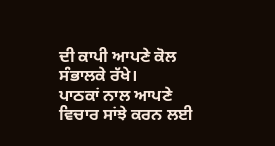ਦੀ ਕਾਪੀ ਆਪਣੇ ਕੋਲ ਸੰਭਾਲਕੇ ਰੱਖੇ।
ਪਾਠਕਾਂ ਨਾਲ ਆਪਣੇ ਵਿਚਾਰ ਸਾਂਝੇ ਕਰਨ ਲਈ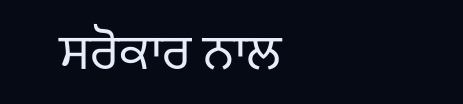ਸਰੋਕਾਰ ਨਾਲ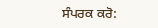ਸੰਪਰਕ ਕਰੋ: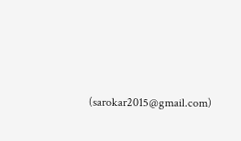(sarokar2015@gmail.com)